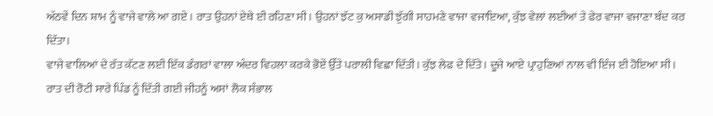ਅੱਠਵੇਂ ਦਿਨ ਸ਼ਾਮ ਨੂੰ ਵਾਜੇ ਵਾਲੇ ਆ ਗਏ । ਰਾਤ ਉਹਨਾਂ ਏਥੇ ਈ ਰਹਿਣਾ ਸੀ। ਉਹਨਾਂ ਝੱਟ ਕੁ ਅਸਾਡੀ ਝੁੱਗੀ ਸਾਹਮਣੇ ਵਾਜਾ ਵਜਾਇਆ, ਕੁੱਝ ਵੇਲਾਂ ਲਈਆਂ ਤੇ ਫੇਰ ਵਾਜਾ ਵਜਾਣਾ ਬੰਦ ਕਰ ਦਿੱਤਾ।
ਵਾਜੇ ਵਾਲਿਆਂ ਦੇ ਰੱਤ ਕੱਟਣ ਲਈ ਇੱਕ ਡੰਗਰਾਂ ਵਾਲਾ ਅੰਦਰ ਵਿਹਲਾ ਕਰਕੇ ਭੋਏਂ ਉੱਤੇ ਪਰਾਲੀ ਵਿਛਾ ਦਿੱਤੀ। ਕੁੱਝ ਲੇਫ ਦੇ ਦਿੱਤੇ। ਦੂਜੇ ਆਏ ਪ੍ਰਾਹੁਣਿਆਂ ਨਾਲ ਵੀ ਇੰਜ ਈ ਹੋਇਆ ਸੀ।
ਰਾਤ ਦੀ ਰੋਟੀ ਸਾਰੇ ਪਿੰਡ ਨੂੰ ਦਿੱਤੀ ਗਈ ਜੀਹਨੂੰ ਅਸਾਂ ਲੋਕ ਸੰਭਾਲ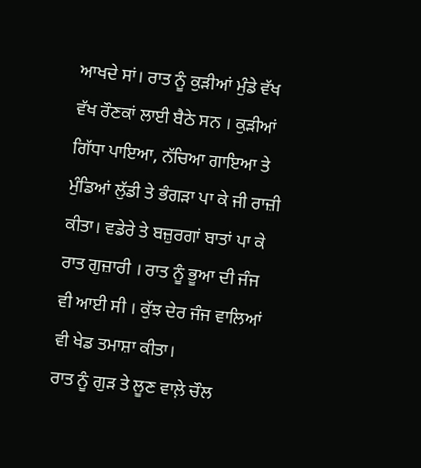ਆਖਦੇ ਸਾਂ। ਰਾਤ ਨੂੰ ਕੁੜੀਆਂ ਮੁੰਡੇ ਵੱਖ ਵੱਖ ਰੌਣਕਾਂ ਲਾਈ ਬੈਠੇ ਸਨ । ਕੁੜੀਆਂ ਗਿੱਧਾ ਪਾਇਆ, ਨੱਚਿਆ ਗਾਇਆ ਤੇ ਮੁੰਡਿਆਂ ਲੁੱਡੀ ਤੇ ਭੰਗੜਾ ਪਾ ਕੇ ਜੀ ਰਾਜ਼ੀ ਕੀਤਾ। ਵਡੇਰੇ ਤੇ ਬਜ਼ੁਰਗਾਂ ਬਾਤਾਂ ਪਾ ਕੇ ਰਾਤ ਗੁਜ਼ਾਰੀ । ਰਾਤ ਨੂੰ ਭੂਆ ਦੀ ਜੰਜ ਵੀ ਆਈ ਸੀ । ਕੁੱਝ ਦੇਰ ਜੰਜ ਵਾਲਿਆਂ ਵੀ ਖੇਡ ਤਮਾਸ਼ਾ ਕੀਤਾ।
ਰਾਤ ਨੂੰ ਗੁੜ ਤੇ ਲੂਣ ਵਾਲ਼ੇ ਚੌਲ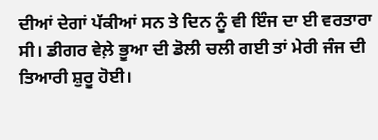ਦੀਆਂ ਦੇਗਾਂ ਪੱਕੀਆਂ ਸਨ ਤੇ ਦਿਨ ਨੂੰ ਵੀ ਇੰਜ ਦਾ ਈ ਵਰਤਾਰਾ ਸੀ। ਡੀਗਰ ਵੇਲ਼ੇ ਭੂਆ ਦੀ ਡੋਲੀ ਚਲੀ ਗਈ ਤਾਂ ਮੇਰੀ ਜੰਜ ਦੀ ਤਿਆਰੀ ਸ਼ੁਰੂ ਹੋਈ।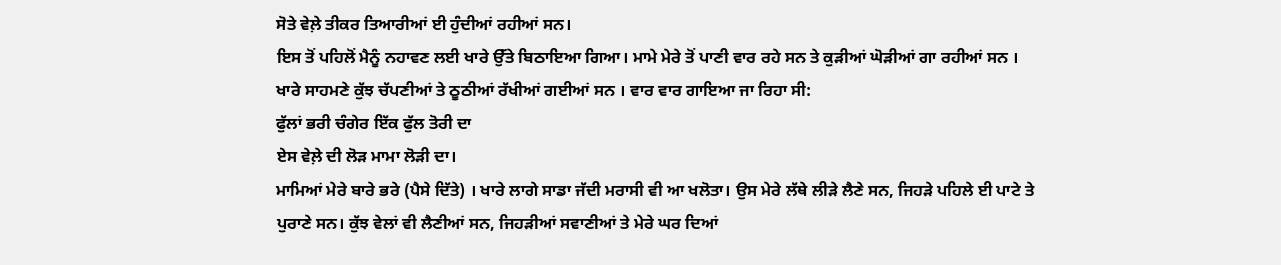ਸੋਤੇ ਵੇਲ਼ੇ ਤੀਕਰ ਤਿਆਰੀਆਂ ਈ ਹੁੰਦੀਆਂ ਰਹੀਆਂ ਸਨ।
ਇਸ ਤੋਂ ਪਹਿਲੋਂ ਮੈਨੂੰ ਨਹਾਵਣ ਲਈ ਖਾਰੇ ਉੱਤੇ ਬਿਠਾਇਆ ਗਿਆ। ਮਾਮੇ ਮੇਰੇ ਤੋਂ ਪਾਣੀ ਵਾਰ ਰਹੇ ਸਨ ਤੇ ਕੁੜੀਆਂ ਘੋੜੀਆਂ ਗਾ ਰਹੀਆਂ ਸਨ । ਖਾਰੇ ਸਾਹਮਣੇ ਕੁੱਝ ਚੱਪਣੀਆਂ ਤੇ ਠੂਠੀਆਂ ਰੱਖੀਆਂ ਗਈਆਂ ਸਨ । ਵਾਰ ਵਾਰ ਗਾਇਆ ਜਾ ਰਿਹਾ ਸੀ:
ਫੁੱਲਾਂ ਭਰੀ ਚੰਗੇਰ ਇੱਕ ਫੁੱਲ ਤੋਰੀ ਦਾ
ਏਸ ਵੇਲ਼ੇ ਦੀ ਲੋੜ ਮਾਮਾ ਲੋੜੀ ਦਾ।
ਮਾਮਿਆਂ ਮੇਰੇ ਬਾਰੇ ਭਰੇ (ਪੈਸੇ ਦਿੱਤੇ) । ਖਾਰੇ ਲਾਗੇ ਸਾਡਾ ਜੱਦੀ ਮਰਾਸੀ ਵੀ ਆ ਖਲੋਤਾ। ਉਸ ਮੇਰੇ ਲੱਥੇ ਲੀੜੇ ਲੈਣੇ ਸਨ, ਜਿਹੜੇ ਪਹਿਲੇ ਈ ਪਾਟੇ ਤੇ ਪੁਰਾਣੇ ਸਨ। ਕੁੱਝ ਵੇਲਾਂ ਵੀ ਲੈਣੀਆਂ ਸਨ, ਜਿਹੜੀਆਂ ਸਵਾਣੀਆਂ ਤੇ ਮੇਰੇ ਘਰ ਦਿਆਂ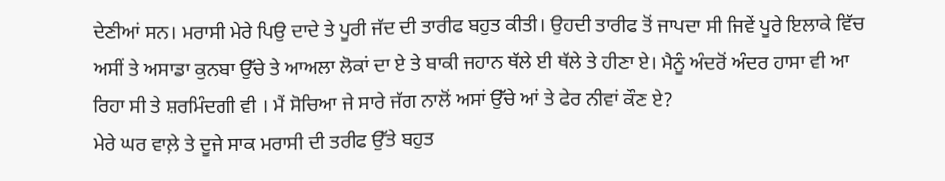ਦੇਣੀਆਂ ਸਨ। ਮਰਾਸੀ ਮੇਰੇ ਪਿਉ ਦਾਦੇ ਤੇ ਪੂਰੀ ਜੱਦ ਦੀ ਤਾਰੀਫ ਬਹੁਤ ਕੀਤੀ। ਉਹਦੀ ਤਾਰੀਫ ਤੋਂ ਜਾਪਦਾ ਸੀ ਜਿਵੇਂ ਪੂਰੇ ਇਲਾਕੇ ਵਿੱਚ ਅਸੀਂ ਤੇ ਅਸਾਡਾ ਕੁਨਬਾ ਉੱਚੇ ਤੇ ਆਅਲਾ ਲੋਕਾਂ ਦਾ ਏ ਤੇ ਬਾਕੀ ਜਹਾਨ ਥੱਲੇ ਈ ਥੱਲੇ ਤੇ ਹੀਣਾ ਏ। ਮੈਨੂੰ ਅੰਦਰੋਂ ਅੰਦਰ ਹਾਸਾ ਵੀ ਆ ਰਿਹਾ ਸੀ ਤੇ ਸ਼ਰਮਿੰਦਗੀ ਵੀ । ਮੈਂ ਸੋਚਿਆ ਜੇ ਸਾਰੇ ਜੱਗ ਨਾਲੋਂ ਅਸਾਂ ਉੱਚੇ ਆਂ ਤੇ ਫੇਰ ਨੀਵਾਂ ਕੌਣ ਏ?
ਮੇਰੇ ਘਰ ਵਾਲ਼ੇ ਤੇ ਦੂਜੇ ਸਾਕ ਮਰਾਸੀ ਦੀ ਤਰੀਫ ਉੱਤੇ ਬਹੁਤ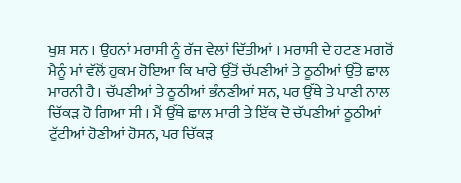ਖੁਸ਼ ਸਨ । ਉਹਨਾਂ ਮਰਾਸੀ ਨੂੰ ਰੱਜ ਵੇਲਾਂ ਦਿੱਤੀਆਂ । ਮਰਾਸੀ ਦੇ ਹਟਣ ਮਗਰੋਂ ਮੈਨੂੰ ਮਾਂ ਵੱਲੋਂ ਹੁਕਮ ਹੋਇਆ ਕਿ ਖਾਰੇ ਉੱਤੋਂ ਚੱਪਣੀਆਂ ਤੇ ਠੂਠੀਆਂ ਉੱਤੇ ਛਾਲ ਮਾਰਨੀ ਹੈ। ਚੱਪਣੀਆਂ ਤੇ ਠੂਠੀਆਂ ਭੰਨਣੀਆਂ ਸਨ, ਪਰ ਉੱਥੇ ਤੇ ਪਾਣੀ ਨਾਲ ਚਿੱਕੜ ਹੋ ਗਿਆ ਸੀ । ਮੈਂ ਉੱਥੇ ਛਾਲ ਮਾਰੀ ਤੇ ਇੱਕ ਦੋ ਚੱਪਣੀਆਂ ਠੂਠੀਆਂ ਟੁੱਟੀਆਂ ਹੋਣੀਆਂ ਹੋਸਨ, ਪਰ ਚਿੱਕੜ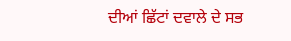ਦੀਆਂ ਛਿੱਟਾਂ ਦਵਾਲੇ ਦੇ ਸਭ